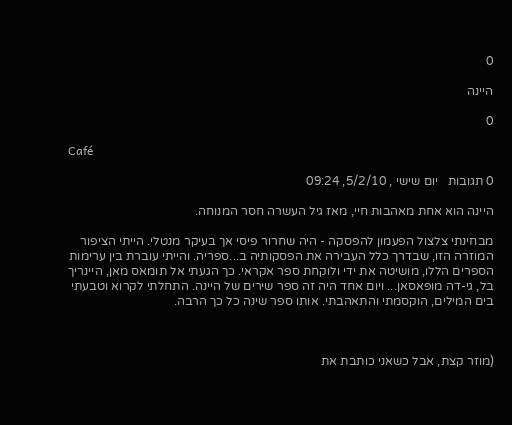0

היינה

0

Café

0 תגובות   יום שישי , 5/2/10, 09:24

היינה הוא אחת מאהבות חיי, מאז גיל העשרה חסר המנוחה.

מבחינתי צלצול הפעמון להפסקה - היה שחרור פיסי אך בעיקר מנטלי. הייתי הציפור המוזרה הזו, שבדרך כלל העבירה את הפסקותיה ב...ספריה. והייתי עוברת בין ערימות הספרים הללו, מושיטה את ידי ולוקחת ספר אקראי. כך הגעתי אל תומאס מאן, היינריך בל, גי-דה מופאסאן... ויום אחד היה זה ספר שירים של היינה. התחלתי לקרוא וטבעתי בים המילים, הוקסמתי והתאהבתי. אותו ספר שינה כל כך הרבה.



(מוזר קצת, אבל כשאני כותבת את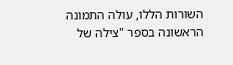השורות הללו, עולה התמונה הראשונה בספר "צילה של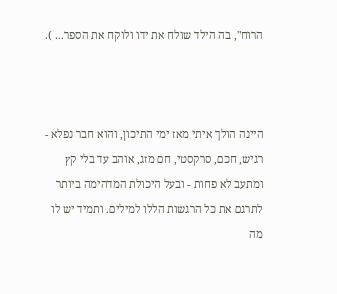הרוח", בה הילד שולח את ידו ולוקח את הספר... ).



היינה הולך איתי מאז ימי התיכון, והוא חבר נפלא - רגיש, חכם, סרקסטי, חם מזג, אוהב עד בלי קץ ומתעב לא פחות - ובעל היכולת המדהימה ביותר לתרגם את כל הרגשות הללו למילים. ותמיד יש לו מה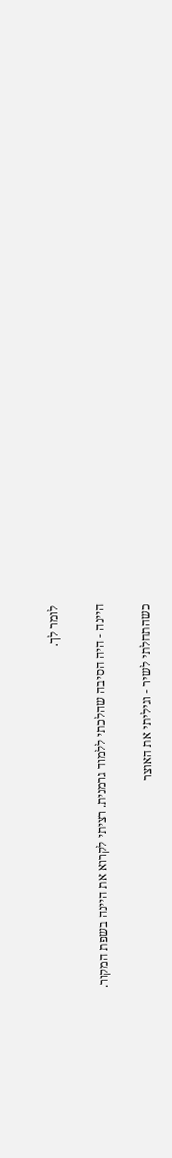לומר לך.

היינה - היה הסיבה שהלכתי ללמוד גרמנית. רציתי לקרוא את היינה בשפת המקור.

כשהתחלתי לשיר - וגיליתי את האוצר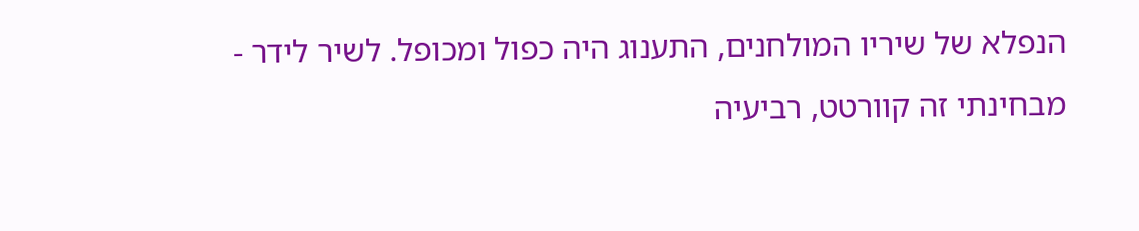הנפלא של שיריו המולחנים, התענוג היה כפול ומכופל. לשיר לידר - מבחינתי זה קוורטט, רביעיה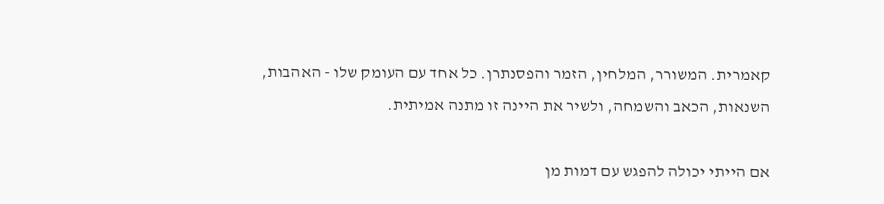קאמרית. המשורר, המלחין, הזמר והפסנתרן. כל אחד עם העומק שלו - האהבות, השנאות, הכאב והשמחה, ולשיר את היינה זו מתנה אמיתית.

אם הייתי יכולה להפגש עם דמות מן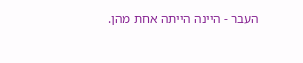העבר - היינה הייתה אחת מהן.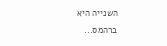השנייה היא ברהמס...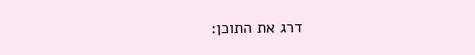דרג את התוכן: